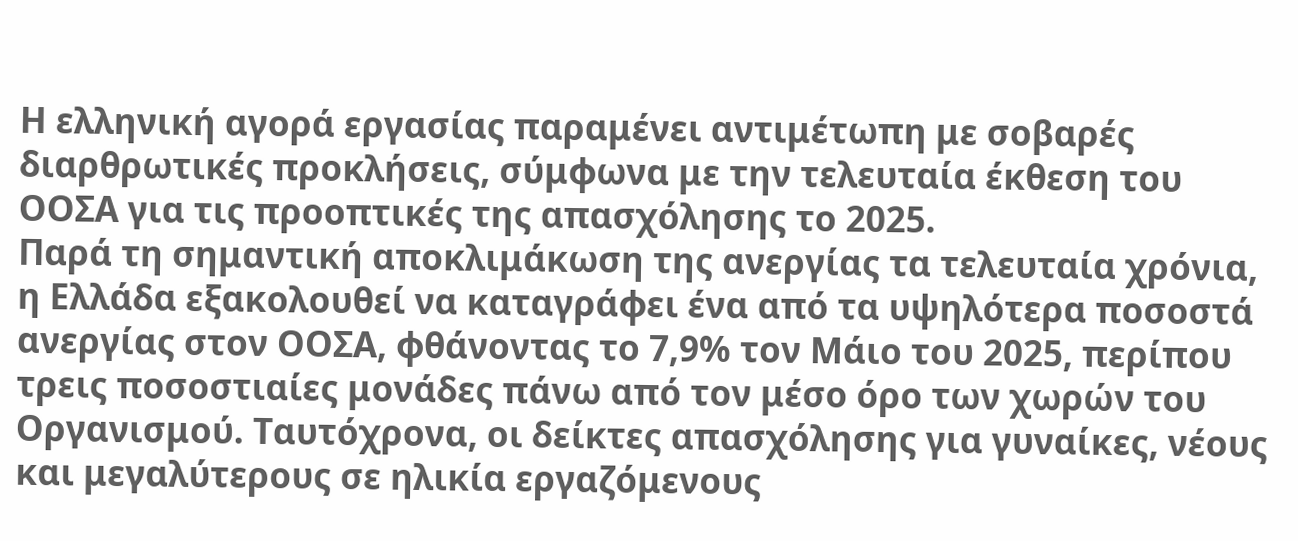Η ελληνική αγορά εργασίας παραμένει αντιμέτωπη με σοβαρές διαρθρωτικές προκλήσεις, σύμφωνα με την τελευταία έκθεση του ΟΟΣΑ για τις προοπτικές της απασχόλησης το 2025.
Παρά τη σημαντική αποκλιμάκωση της ανεργίας τα τελευταία χρόνια, η Ελλάδα εξακολουθεί να καταγράφει ένα από τα υψηλότερα ποσοστά ανεργίας στον ΟΟΣΑ, φθάνοντας το 7,9% τον Μάιο του 2025, περίπου τρεις ποσοστιαίες μονάδες πάνω από τον μέσο όρο των χωρών του Οργανισμού. Ταυτόχρονα, οι δείκτες απασχόλησης για γυναίκες, νέους και μεγαλύτερους σε ηλικία εργαζόμενους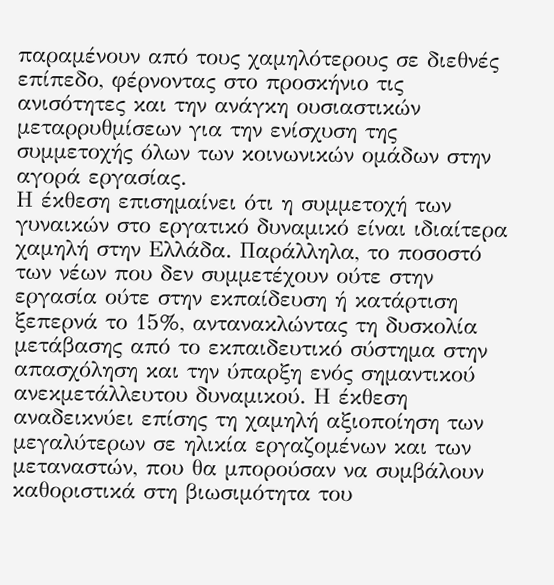παραμένουν από τους χαμηλότερους σε διεθνές επίπεδο, φέρνοντας στο προσκήνιο τις ανισότητες και την ανάγκη ουσιαστικών μεταρρυθμίσεων για την ενίσχυση της συμμετοχής όλων των κοινωνικών ομάδων στην αγορά εργασίας.
Η έκθεση επισημαίνει ότι η συμμετοχή των γυναικών στο εργατικό δυναμικό είναι ιδιαίτερα χαμηλή στην Ελλάδα. Παράλληλα, το ποσοστό των νέων που δεν συμμετέχουν ούτε στην εργασία ούτε στην εκπαίδευση ή κατάρτιση ξεπερνά το 15%, αντανακλώντας τη δυσκολία μετάβασης από το εκπαιδευτικό σύστημα στην απασχόληση και την ύπαρξη ενός σημαντικού ανεκμετάλλευτου δυναμικού. Η έκθεση αναδεικνύει επίσης τη χαμηλή αξιοποίηση των μεγαλύτερων σε ηλικία εργαζομένων και των μεταναστών, που θα μπορούσαν να συμβάλουν καθοριστικά στη βιωσιμότητα του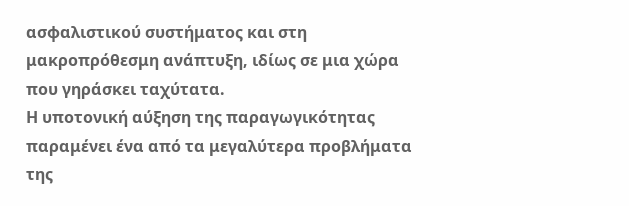ασφαλιστικού συστήματος και στη μακροπρόθεσμη ανάπτυξη, ιδίως σε μια χώρα που γηράσκει ταχύτατα.
Η υποτονική αύξηση της παραγωγικότητας παραμένει ένα από τα μεγαλύτερα προβλήματα της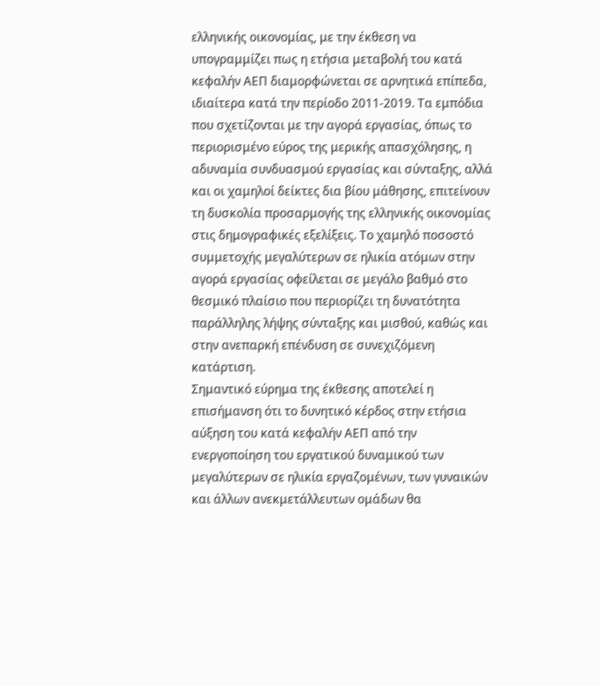ελληνικής οικονομίας, με την έκθεση να υπογραμμίζει πως η ετήσια μεταβολή του κατά κεφαλήν ΑΕΠ διαμορφώνεται σε αρνητικά επίπεδα, ιδιαίτερα κατά την περίοδο 2011-2019. Τα εμπόδια που σχετίζονται με την αγορά εργασίας, όπως το περιορισμένο εύρος της μερικής απασχόλησης, η αδυναμία συνδυασμού εργασίας και σύνταξης, αλλά και οι χαμηλοί δείκτες δια βίου μάθησης, επιτείνουν τη δυσκολία προσαρμογής της ελληνικής οικονομίας στις δημογραφικές εξελίξεις. Το χαμηλό ποσοστό συμμετοχής μεγαλύτερων σε ηλικία ατόμων στην αγορά εργασίας οφείλεται σε μεγάλο βαθμό στο θεσμικό πλαίσιο που περιορίζει τη δυνατότητα παράλληλης λήψης σύνταξης και μισθού, καθώς και στην ανεπαρκή επένδυση σε συνεχιζόμενη κατάρτιση.
Σημαντικό εύρημα της έκθεσης αποτελεί η επισήμανση ότι το δυνητικό κέρδος στην ετήσια αύξηση του κατά κεφαλήν ΑΕΠ από την ενεργοποίηση του εργατικού δυναμικού των μεγαλύτερων σε ηλικία εργαζομένων, των γυναικών και άλλων ανεκμετάλλευτων ομάδων θα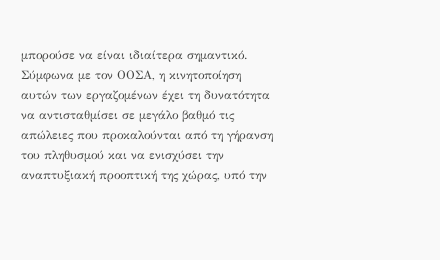μπορούσε να είναι ιδιαίτερα σημαντικό. Σύμφωνα με τον ΟΟΣΑ, η κινητοποίηση αυτών των εργαζομένων έχει τη δυνατότητα να αντισταθμίσει σε μεγάλο βαθμό τις απώλειες που προκαλούνται από τη γήρανση του πληθυσμού και να ενισχύσει την αναπτυξιακή προοπτική της χώρας, υπό την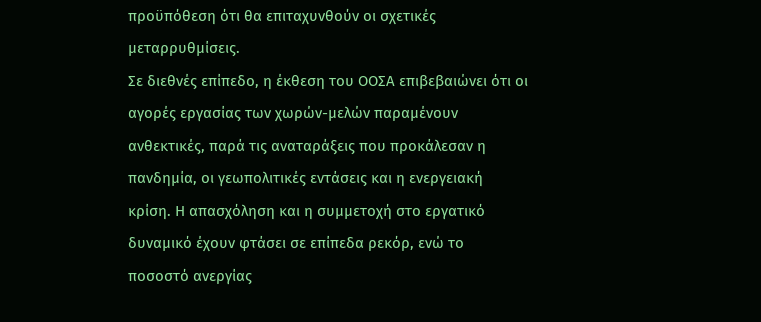προϋπόθεση ότι θα επιταχυνθούν οι σχετικές μεταρρυθμίσεις.
Σε διεθνές επίπεδο, η έκθεση του ΟΟΣΑ επιβεβαιώνει ότι οι αγορές εργασίας των χωρών-μελών παραμένουν ανθεκτικές, παρά τις αναταράξεις που προκάλεσαν η πανδημία, οι γεωπολιτικές εντάσεις και η ενεργειακή κρίση. Η απασχόληση και η συμμετοχή στο εργατικό δυναμικό έχουν φτάσει σε επίπεδα ρεκόρ, ενώ το ποσοστό ανεργίας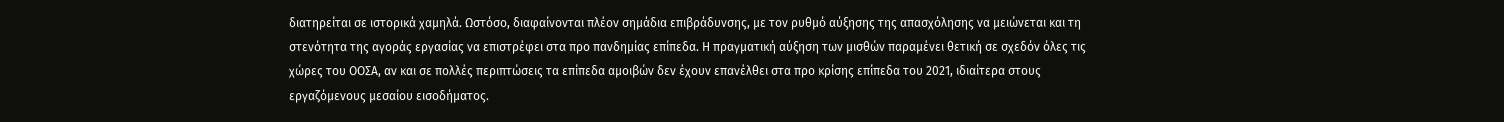διατηρείται σε ιστορικά χαμηλά. Ωστόσο, διαφαίνονται πλέον σημάδια επιβράδυνσης, με τον ρυθμό αύξησης της απασχόλησης να μειώνεται και τη στενότητα της αγοράς εργασίας να επιστρέφει στα προ πανδημίας επίπεδα. Η πραγματική αύξηση των μισθών παραμένει θετική σε σχεδόν όλες τις χώρες του ΟΟΣΑ, αν και σε πολλές περιπτώσεις τα επίπεδα αμοιβών δεν έχουν επανέλθει στα προ κρίσης επίπεδα του 2021, ιδιαίτερα στους εργαζόμενους μεσαίου εισοδήματος.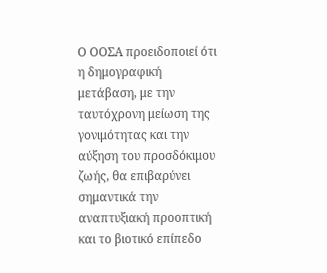Ο ΟΟΣΑ προειδοποιεί ότι η δημογραφική μετάβαση, με την ταυτόχρονη μείωση της γονιμότητας και την αύξηση του προσδόκιμου ζωής, θα επιβαρύνει σημαντικά την αναπτυξιακή προοπτική και το βιοτικό επίπεδο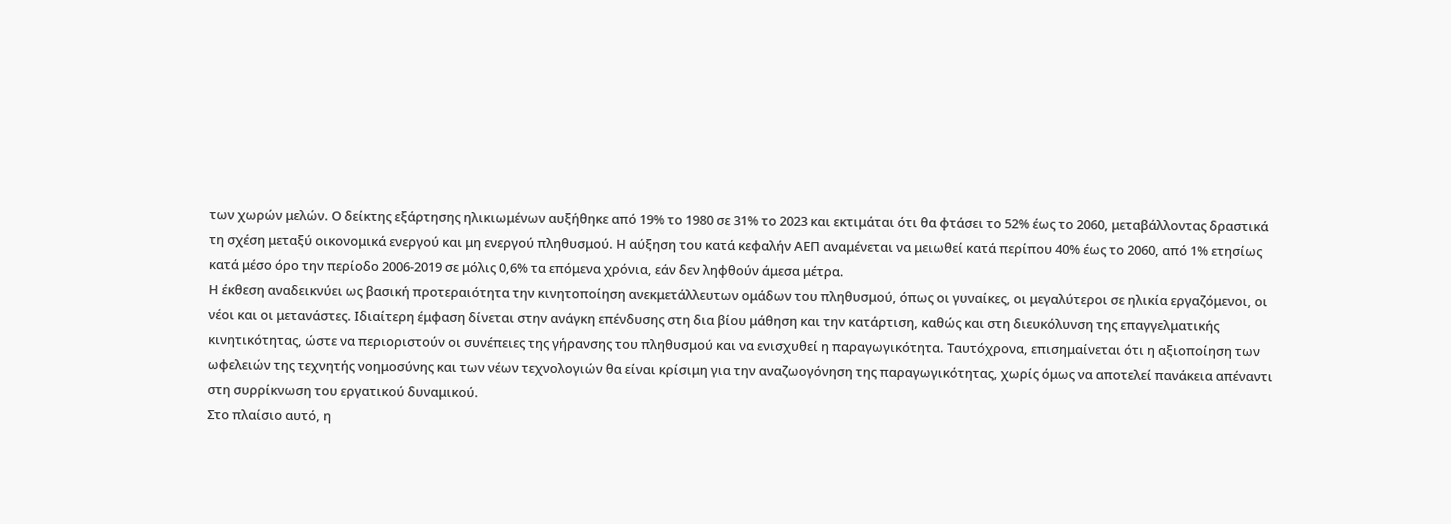των χωρών μελών. Ο δείκτης εξάρτησης ηλικιωμένων αυξήθηκε από 19% το 1980 σε 31% το 2023 και εκτιμάται ότι θα φτάσει το 52% έως το 2060, μεταβάλλοντας δραστικά τη σχέση μεταξύ οικονομικά ενεργού και μη ενεργού πληθυσμού. Η αύξηση του κατά κεφαλήν ΑΕΠ αναμένεται να μειωθεί κατά περίπου 40% έως το 2060, από 1% ετησίως κατά μέσο όρο την περίοδο 2006-2019 σε μόλις 0,6% τα επόμενα χρόνια, εάν δεν ληφθούν άμεσα μέτρα.
Η έκθεση αναδεικνύει ως βασική προτεραιότητα την κινητοποίηση ανεκμετάλλευτων ομάδων του πληθυσμού, όπως οι γυναίκες, οι μεγαλύτεροι σε ηλικία εργαζόμενοι, οι νέοι και οι μετανάστες. Ιδιαίτερη έμφαση δίνεται στην ανάγκη επένδυσης στη δια βίου μάθηση και την κατάρτιση, καθώς και στη διευκόλυνση της επαγγελματικής κινητικότητας, ώστε να περιοριστούν οι συνέπειες της γήρανσης του πληθυσμού και να ενισχυθεί η παραγωγικότητα. Ταυτόχρονα, επισημαίνεται ότι η αξιοποίηση των ωφελειών της τεχνητής νοημοσύνης και των νέων τεχνολογιών θα είναι κρίσιμη για την αναζωογόνηση της παραγωγικότητας, χωρίς όμως να αποτελεί πανάκεια απέναντι στη συρρίκνωση του εργατικού δυναμικού.
Στο πλαίσιο αυτό, η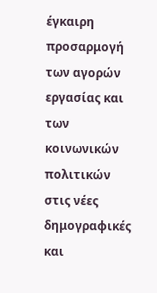έγκαιρη προσαρμογή των αγορών εργασίας και των κοινωνικών πολιτικών στις νέες δημογραφικές και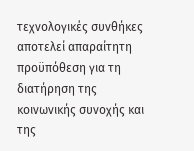τεχνολογικές συνθήκες αποτελεί απαραίτητη προϋπόθεση για τη διατήρηση της κοινωνικής συνοχής και της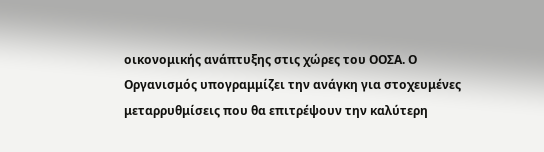οικονομικής ανάπτυξης στις χώρες του ΟΟΣΑ. Ο Οργανισμός υπογραμμίζει την ανάγκη για στοχευμένες μεταρρυθμίσεις που θα επιτρέψουν την καλύτερη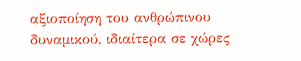αξιοποίηση του ανθρώπινου δυναμικού, ιδιαίτερα σε χώρες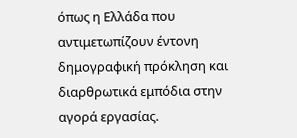όπως η Ελλάδα που αντιμετωπίζουν έντονη δημογραφική πρόκληση και διαρθρωτικά εμπόδια στην αγορά εργασίας.